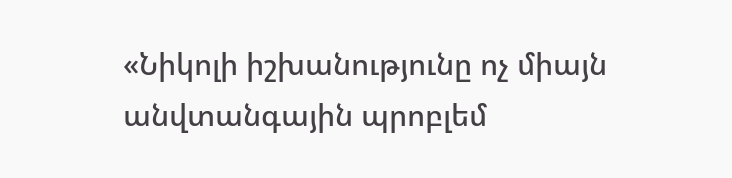«Նիկոլի իշխանությունը ոչ միայն անվտանգային պրոբլեմ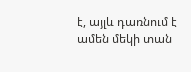է, այլև դառնում է ամեն մեկի տան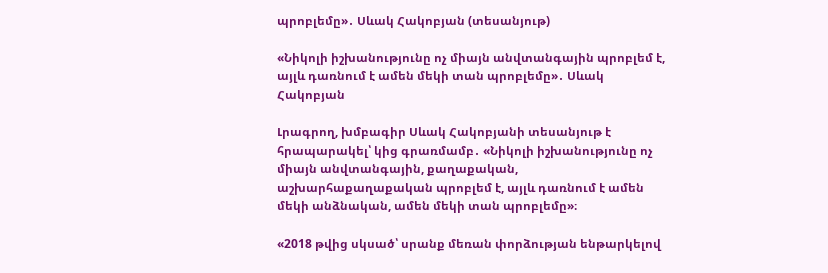պրոբլեմը»․ Սևակ Հակոբյան (տեսանյութ)

«Նիկոլի իշխանությունը ոչ միայն անվտանգային պրոբլեմ է, այլև դառնում է ամեն մեկի տան պրոբլեմը»․ Սևակ Հակոբյան

Լրագրող, խմբագիր Սևակ Հակոբյանի տեսանյութ է հրապարակել՝ կից գրառմամբ․ «Նիկոլի իշխանությունը ոչ միայն անվտանգային, քաղաքական, աշխարհաքաղաքական պրոբլեմ է, այլև դառնում է ամեն մեկի անձնական, ամեն մեկի տան պրոբլեմը»։

«2018 թվից սկսած՝ սրանք մեռան փորձության ենթարկելով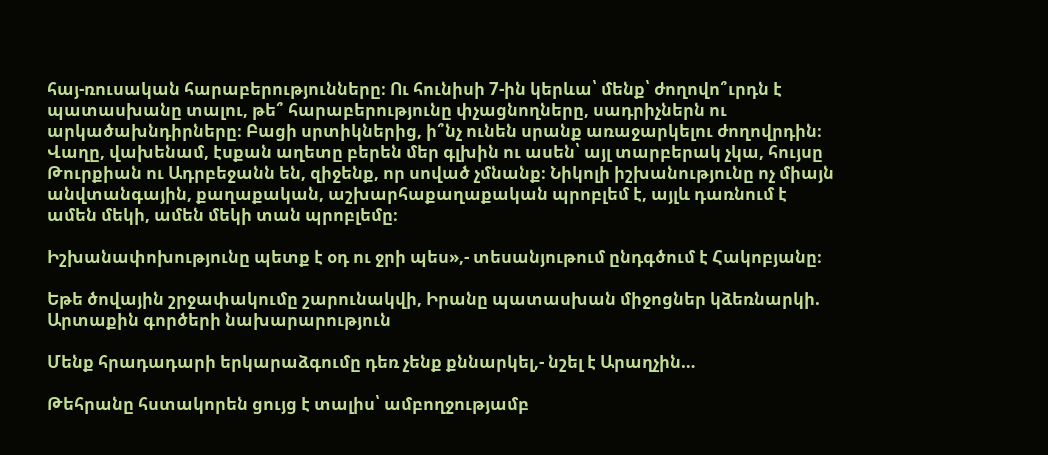հայ-ռուսական հարաբերությունները։ Ու հունիսի 7-ին կերևա՝ մենք՝ ժողովո՞ւրդն է պատասխանը տալու, թե՞ հարաբերությունը փչացնողները, սադրիչներն ու արկածախնդիրները։ Բացի սրտիկներից, ի՞նչ ունեն սրանք առաջարկելու ժողովրդին։ Վաղը, վախենամ, էսքան աղետը բերեն մեր գլխին ու ասեն՝ այլ տարբերակ չկա, հույսը Թուրքիան ու Ադրբեջանն են, զիջենք, որ սոված չմնանք։ Նիկոլի իշխանությունը ոչ միայն անվտանգային, քաղաքական, աշխարհաքաղաքական պրոբլեմ է, այլև դառնում է ամեն մեկի, ամեն մեկի տան պրոբլեմը։

Իշխանափոխությունը պետք է օդ ու ջրի պես»,- տեսանյութում ընդգծում է Հակոբյանը։

Եթե ծովային շրջափակումը շարունակվի, Իրանը պատասխան միջոցներ կձեռնարկի. Արտաքին գործերի նախարարություն

Մենք հրադադարի երկարաձգումը դեռ չենք քննարկել,- նշել է Արաղչին…

Թեհրանը հստակորեն ցույց է տալիս՝ ամբողջությամբ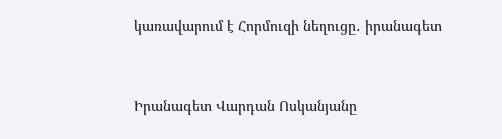կառավարում է Հորմուզի նեղուցը․ իրանագետ


Իրանագետ Վարդան Ոսկանյանը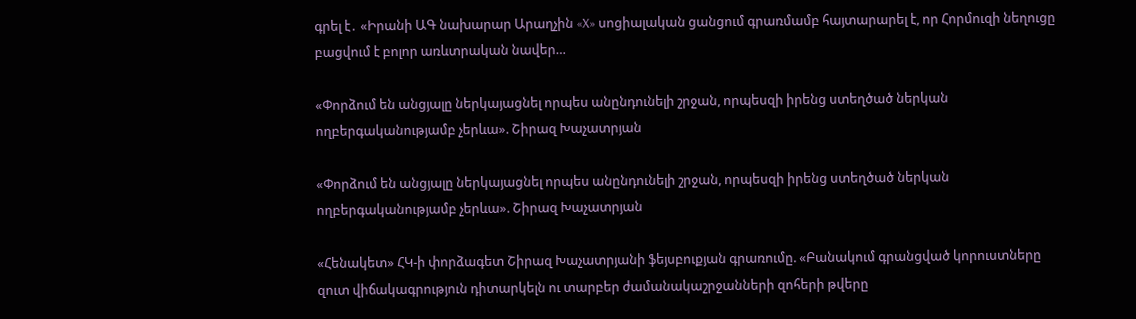գրել է․ «Իրանի ԱԳ նախարար Արաղչին «X» սոցիալական ցանցում գրառմամբ հայտարարել է, որ Հորմուզի նեղուցը բացվում է բոլոր առևտրական նավեր…

«Փորձում են անցյալը ներկայացնել որպես անընդունելի շրջան, որպեսզի իրենց ստեղծած ներկան ողբերգականությամբ չերևա». Շիրազ Խաչատրյան

«Փորձում են անցյալը ներկայացնել որպես անընդունելի շրջան, որպեսզի իրենց ստեղծած ներկան ողբերգականությամբ չերևա». Շիրազ Խաչատրյան

«Հենակետ» ՀԿ-ի փորձագետ Շիրազ Խաչատրյանի ֆեյսբուքյան գրառումը. «Բանակում գրանցված կորուստները զուտ վիճակագրություն դիտարկելն ու տարբեր ժամանակաշրջանների զոհերի թվերը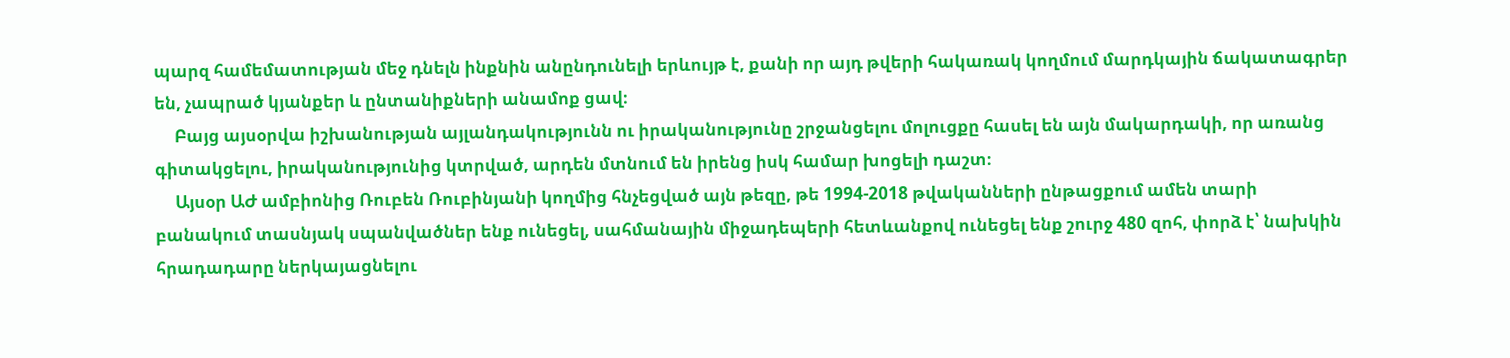պարզ համեմատության մեջ դնելն ինքնին անընդունելի երևույթ է, քանի որ այդ թվերի հակառակ կողմում մարդկային ճակատագրեր են, չապրած կյանքեր և ընտանիքների անամոք ցավ։
     Բայց այսօրվա իշխանության այլանդակությունն ու իրականությունը շրջանցելու մոլուցքը հասել են այն մակարդակի, որ առանց գիտակցելու, իրականությունից կտրված, արդեն մտնում են իրենց իսկ համար խոցելի դաշտ։
     Այսօր ԱԺ ամբիոնից Ռուբեն Ռուբինյանի կողմից հնչեցված այն թեզը, թե 1994-2018 թվականների ընթացքում ամեն տարի բանակում տասնյակ սպանվածներ ենք ունեցել, սահմանային միջադեպերի հետևանքով ունեցել ենք շուրջ 480 զոհ, փորձ է՝ նախկին հրադադարը ներկայացնելու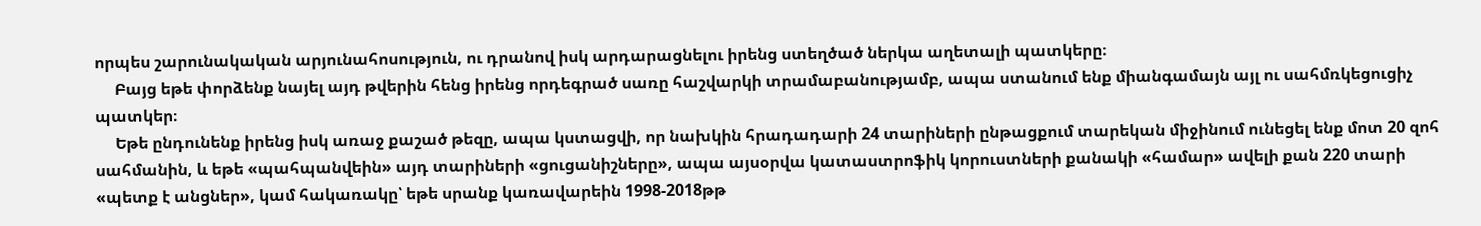որպես շարունակական արյունահոսություն, ու դրանով իսկ արդարացնելու իրենց ստեղծած ներկա աղետալի պատկերը։
     Բայց եթե փորձենք նայել այդ թվերին հենց իրենց որդեգրած սառը հաշվարկի տրամաբանությամբ, ապա ստանում ենք միանգամայն այլ ու սահմռկեցուցիչ պատկեր։
     Եթե ընդունենք իրենց իսկ առաջ քաշած թեզը, ապա կստացվի, որ նախկին հրադադարի 24 տարիների ընթացքում տարեկան միջինում ունեցել ենք մոտ 20 զոհ սահմանին, և եթե «պահպանվեին» այդ տարիների «ցուցանիշները», ապա այսօրվա կատաստրոֆիկ կորուստների քանակի «համար» ավելի քան 220 տարի «պետք է անցներ», կամ հակառակը՝ եթե սրանք կառավարեին 1998-2018թթ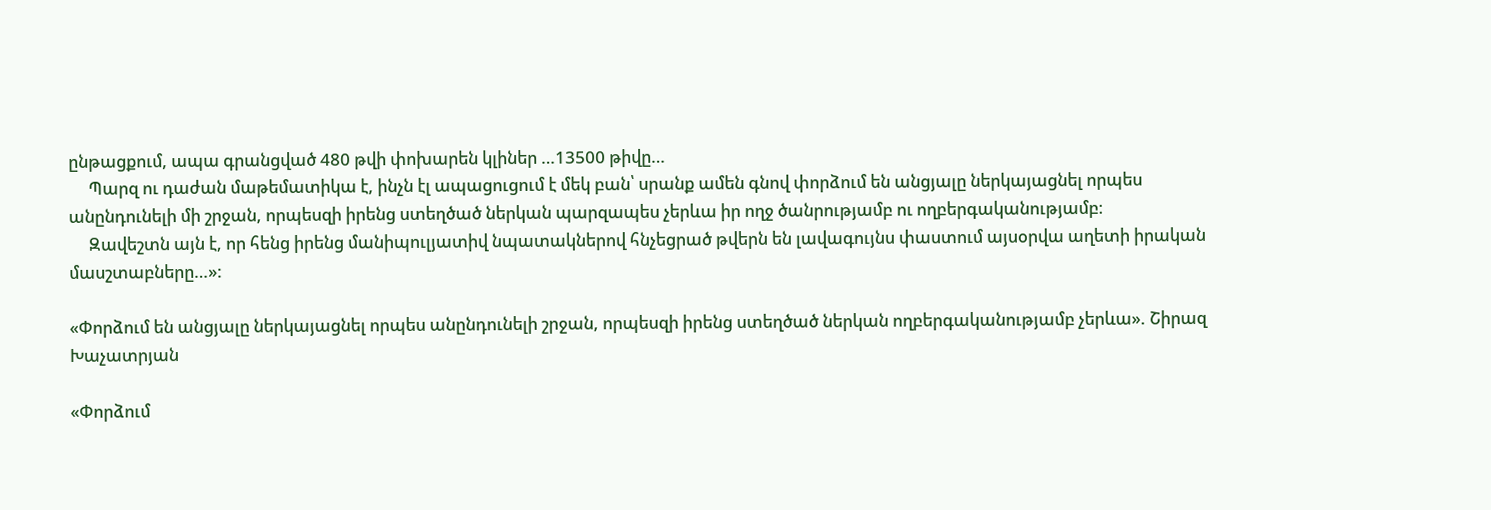ընթացքում, ապա գրանցված 480 թվի փոխարեն կլիներ …13500 թիվը…
     Պարզ ու դաժան մաթեմատիկա է, ինչն էլ ապացուցում է մեկ բան՝ սրանք ամեն գնով փորձում են անցյալը ներկայացնել որպես անընդունելի մի շրջան, որպեսզի իրենց ստեղծած ներկան պարզապես չերևա իր ողջ ծանրությամբ ու ողբերգականությամբ։
     Զավեշտն այն է, որ հենց իրենց մանիպուլյատիվ նպատակներով հնչեցրած թվերն են լավագույնս փաստում այսօրվա աղետի իրական մասշտաբները…»:

«Փորձում են անցյալը ներկայացնել որպես անընդունելի շրջան, որպեսզի իրենց ստեղծած ներկան ողբերգականությամբ չերևա». Շիրազ Խաչատրյան

«Փորձում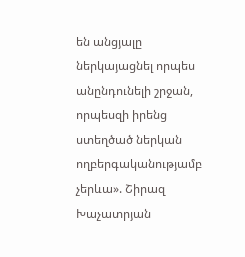են անցյալը ներկայացնել որպես անընդունելի շրջան, որպեսզի իրենց ստեղծած ներկան ողբերգականությամբ չերևա». Շիրազ Խաչատրյան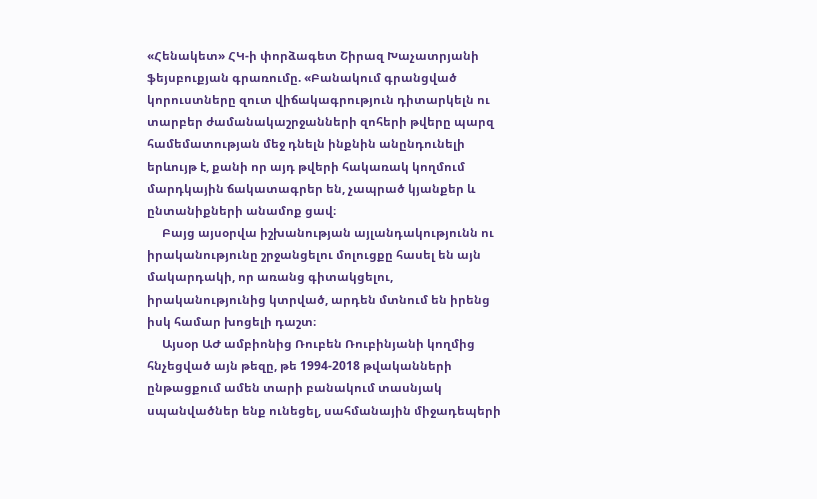«Հենակետ» ՀԿ-ի փորձագետ Շիրազ Խաչատրյանի ֆեյսբուքյան գրառումը. «Բանակում գրանցված կորուստները զուտ վիճակագրություն դիտարկելն ու տարբեր ժամանակաշրջանների զոհերի թվերը պարզ համեմատության մեջ դնելն ինքնին անընդունելի երևույթ է, քանի որ այդ թվերի հակառակ կողմում մարդկային ճակատագրեր են, չապրած կյանքեր և ընտանիքների անամոք ցավ։
     Բայց այսօրվա իշխանության այլանդակությունն ու իրականությունը շրջանցելու մոլուցքը հասել են այն մակարդակի, որ առանց գիտակցելու, իրականությունից կտրված, արդեն մտնում են իրենց իսկ համար խոցելի դաշտ։
     Այսօր ԱԺ ամբիոնից Ռուբեն Ռուբինյանի կողմից հնչեցված այն թեզը, թե 1994-2018 թվականների ընթացքում ամեն տարի բանակում տասնյակ սպանվածներ ենք ունեցել, սահմանային միջադեպերի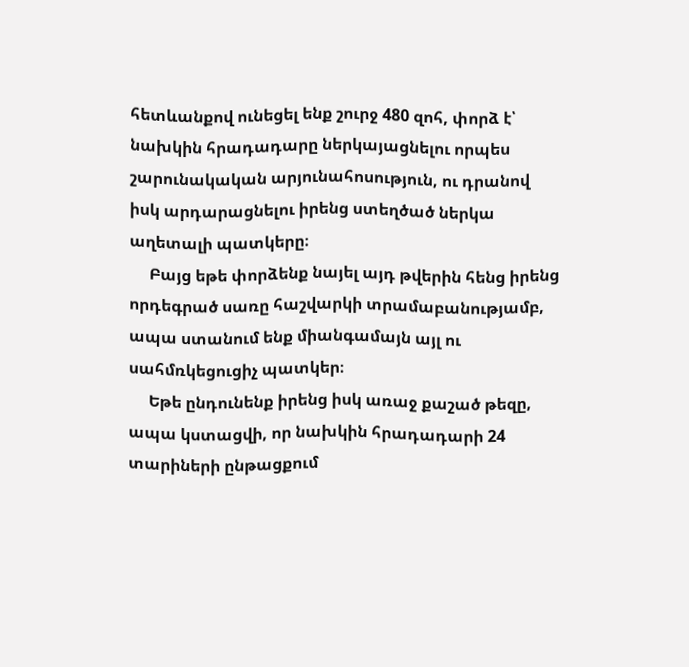հետևանքով ունեցել ենք շուրջ 480 զոհ, փորձ է՝ նախկին հրադադարը ներկայացնելու որպես շարունակական արյունահոսություն, ու դրանով իսկ արդարացնելու իրենց ստեղծած ներկա աղետալի պատկերը։
     Բայց եթե փորձենք նայել այդ թվերին հենց իրենց որդեգրած սառը հաշվարկի տրամաբանությամբ, ապա ստանում ենք միանգամայն այլ ու սահմռկեցուցիչ պատկեր։
     Եթե ընդունենք իրենց իսկ առաջ քաշած թեզը, ապա կստացվի, որ նախկին հրադադարի 24 տարիների ընթացքում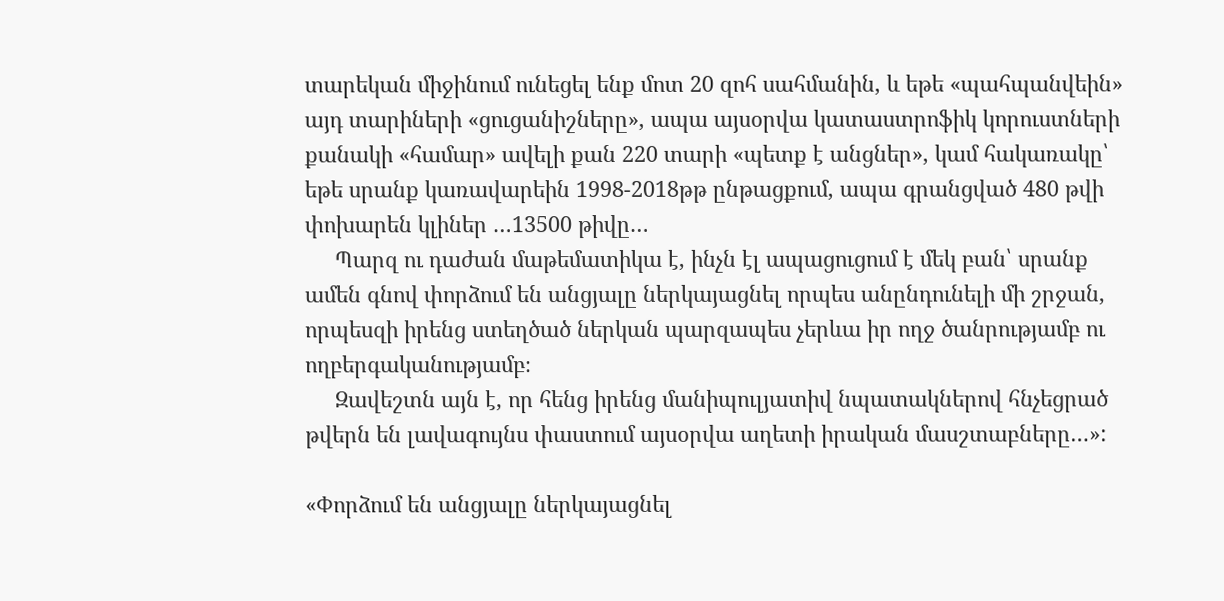տարեկան միջինում ունեցել ենք մոտ 20 զոհ սահմանին, և եթե «պահպանվեին» այդ տարիների «ցուցանիշները», ապա այսօրվա կատաստրոֆիկ կորուստների քանակի «համար» ավելի քան 220 տարի «պետք է անցներ», կամ հակառակը՝ եթե սրանք կառավարեին 1998-2018թթ ընթացքում, ապա գրանցված 480 թվի փոխարեն կլիներ …13500 թիվը…
     Պարզ ու դաժան մաթեմատիկա է, ինչն էլ ապացուցում է մեկ բան՝ սրանք ամեն գնով փորձում են անցյալը ներկայացնել որպես անընդունելի մի շրջան, որպեսզի իրենց ստեղծած ներկան պարզապես չերևա իր ողջ ծանրությամբ ու ողբերգականությամբ։
     Զավեշտն այն է, որ հենց իրենց մանիպուլյատիվ նպատակներով հնչեցրած թվերն են լավագույնս փաստում այսօրվա աղետի իրական մասշտաբները…»:

«Փորձում են անցյալը ներկայացնել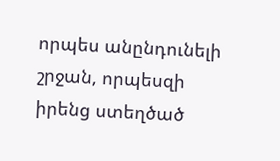որպես անընդունելի շրջան, որպեսզի իրենց ստեղծած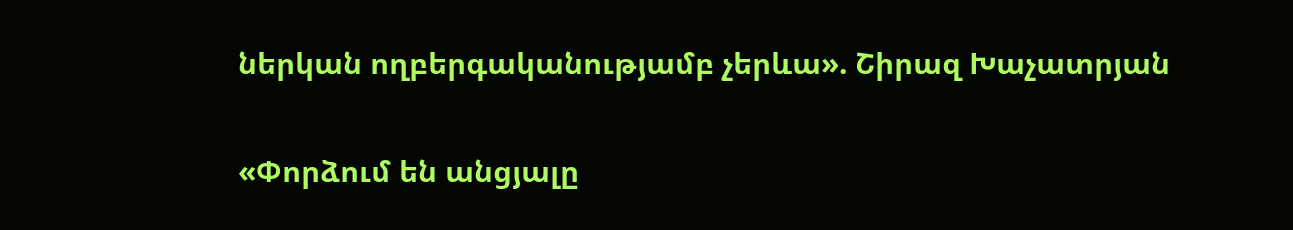ներկան ողբերգականությամբ չերևա». Շիրազ Խաչատրյան

«Փորձում են անցյալը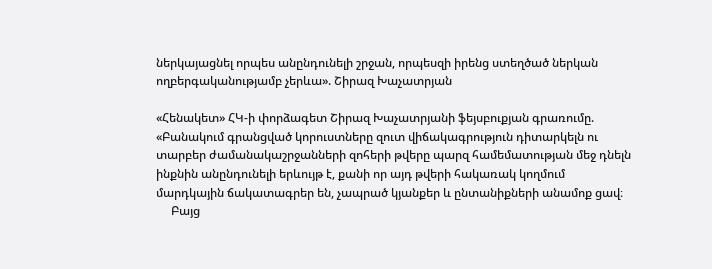ներկայացնել որպես անընդունելի շրջան, որպեսզի իրենց ստեղծած ներկան ողբերգականությամբ չերևա». Շիրազ Խաչատրյան

«Հենակետ» ՀԿ-ի փորձագետ Շիրազ Խաչատրյանի ֆեյսբուքյան գրառումը. «Բանակում գրանցված կորուստները զուտ վիճակագրություն դիտարկելն ու տարբեր ժամանակաշրջանների զոհերի թվերը պարզ համեմատության մեջ դնելն ինքնին անընդունելի երևույթ է, քանի որ այդ թվերի հակառակ կողմում մարդկային ճակատագրեր են, չապրած կյանքեր և ընտանիքների անամոք ցավ։
     Բայց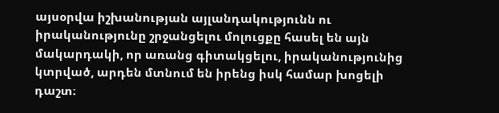այսօրվա իշխանության այլանդակությունն ու իրականությունը շրջանցելու մոլուցքը հասել են այն մակարդակի, որ առանց գիտակցելու, իրականությունից կտրված, արդեն մտնում են իրենց իսկ համար խոցելի դաշտ։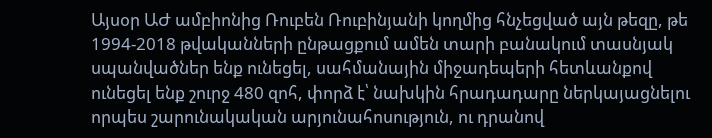Այսօր ԱԺ ամբիոնից Ռուբեն Ռուբինյանի կողմից հնչեցված այն թեզը, թե 1994-2018 թվականների ընթացքում ամեն տարի բանակում տասնյակ սպանվածներ ենք ունեցել, սահմանային միջադեպերի հետևանքով ունեցել ենք շուրջ 480 զոհ, փորձ է՝ նախկին հրադադարը ներկայացնելու որպես շարունակական արյունահոսություն, ու դրանով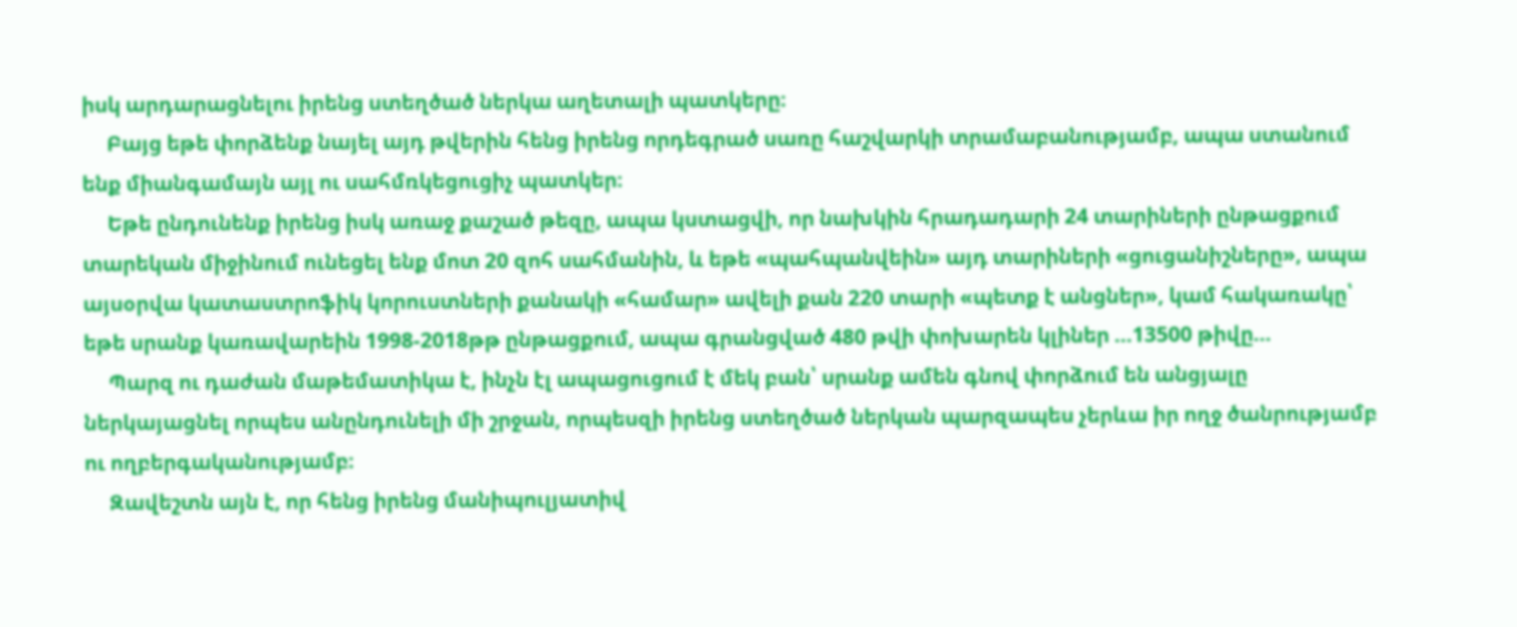իսկ արդարացնելու իրենց ստեղծած ներկա աղետալի պատկերը։
     Բայց եթե փորձենք նայել այդ թվերին հենց իրենց որդեգրած սառը հաշվարկի տրամաբանությամբ, ապա ստանում ենք միանգամայն այլ ու սահմռկեցուցիչ պատկեր։
     Եթե ընդունենք իրենց իսկ առաջ քաշած թեզը, ապա կստացվի, որ նախկին հրադադարի 24 տարիների ընթացքում տարեկան միջինում ունեցել ենք մոտ 20 զոհ սահմանին, և եթե «պահպանվեին» այդ տարիների «ցուցանիշները», ապա այսօրվա կատաստրոֆիկ կորուստների քանակի «համար» ավելի քան 220 տարի «պետք է անցներ», կամ հակառակը՝ եթե սրանք կառավարեին 1998-2018թթ ընթացքում, ապա գրանցված 480 թվի փոխարեն կլիներ …13500 թիվը…
     Պարզ ու դաժան մաթեմատիկա է, ինչն էլ ապացուցում է մեկ բան՝ սրանք ամեն գնով փորձում են անցյալը ներկայացնել որպես անընդունելի մի շրջան, որպեսզի իրենց ստեղծած ներկան պարզապես չերևա իր ողջ ծանրությամբ ու ողբերգականությամբ։
     Զավեշտն այն է, որ հենց իրենց մանիպուլյատիվ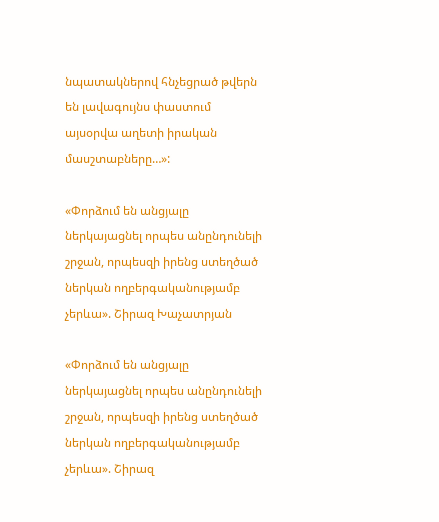նպատակներով հնչեցրած թվերն են լավագույնս փաստում այսօրվա աղետի իրական մասշտաբները…»:

«Փորձում են անցյալը ներկայացնել որպես անընդունելի շրջան, որպեսզի իրենց ստեղծած ներկան ողբերգականությամբ չերևա». Շիրազ Խաչատրյան

«Փորձում են անցյալը ներկայացնել որպես անընդունելի շրջան, որպեսզի իրենց ստեղծած ներկան ողբերգականությամբ չերևա». Շիրազ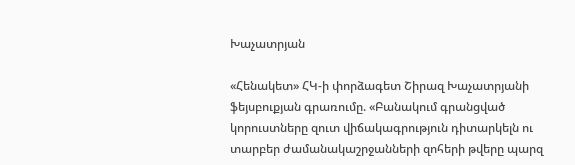Խաչատրյան

«Հենակետ» ՀԿ-ի փորձագետ Շիրազ Խաչատրյանի ֆեյսբուքյան գրառումը. «Բանակում գրանցված կորուստները զուտ վիճակագրություն դիտարկելն ու տարբեր ժամանակաշրջանների զոհերի թվերը պարզ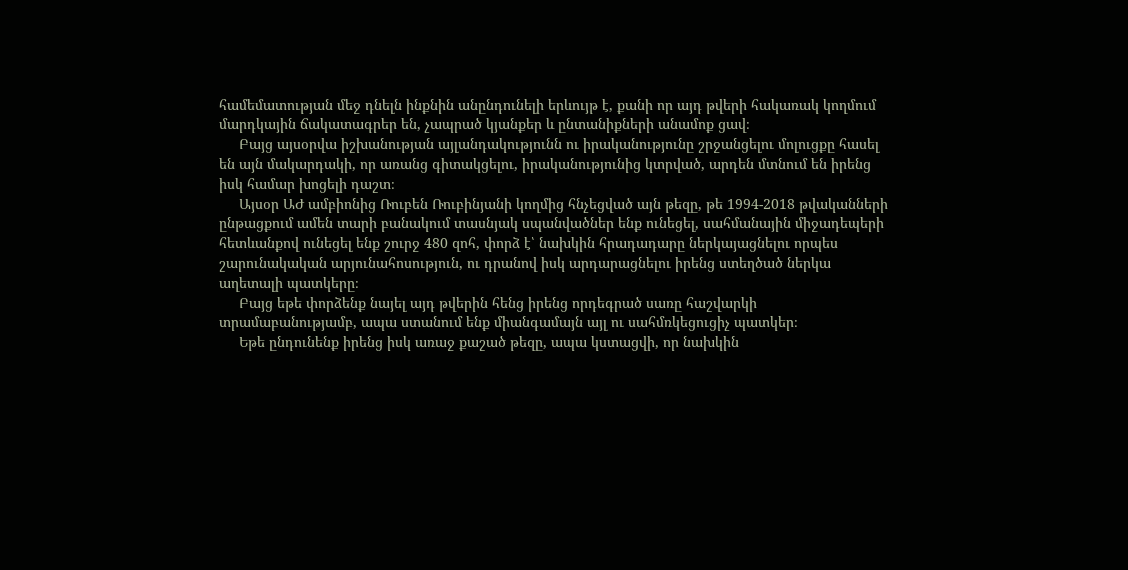համեմատության մեջ դնելն ինքնին անընդունելի երևույթ է, քանի որ այդ թվերի հակառակ կողմում մարդկային ճակատագրեր են, չապրած կյանքեր և ընտանիքների անամոք ցավ։
     Բայց այսօրվա իշխանության այլանդակությունն ու իրականությունը շրջանցելու մոլուցքը հասել են այն մակարդակի, որ առանց գիտակցելու, իրականությունից կտրված, արդեն մտնում են իրենց իսկ համար խոցելի դաշտ։
     Այսօր ԱԺ ամբիոնից Ռուբեն Ռուբինյանի կողմից հնչեցված այն թեզը, թե 1994-2018 թվականների ընթացքում ամեն տարի բանակում տասնյակ սպանվածներ ենք ունեցել, սահմանային միջադեպերի հետևանքով ունեցել ենք շուրջ 480 զոհ, փորձ է՝ նախկին հրադադարը ներկայացնելու որպես շարունակական արյունահոսություն, ու դրանով իսկ արդարացնելու իրենց ստեղծած ներկա աղետալի պատկերը։
     Բայց եթե փորձենք նայել այդ թվերին հենց իրենց որդեգրած սառը հաշվարկի տրամաբանությամբ, ապա ստանում ենք միանգամայն այլ ու սահմռկեցուցիչ պատկեր։
     Եթե ընդունենք իրենց իսկ առաջ քաշած թեզը, ապա կստացվի, որ նախկին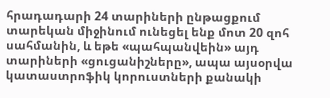հրադադարի 24 տարիների ընթացքում տարեկան միջինում ունեցել ենք մոտ 20 զոհ սահմանին, և եթե «պահպանվեին» այդ տարիների «ցուցանիշները», ապա այսօրվա կատաստրոֆիկ կորուստների քանակի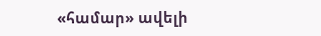«համար» ավելի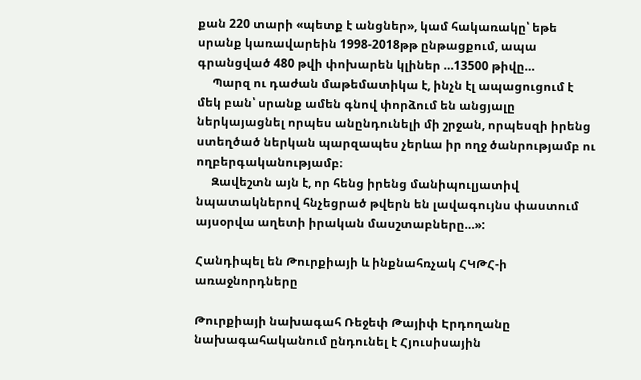քան 220 տարի «պետք է անցներ», կամ հակառակը՝ եթե սրանք կառավարեին 1998-2018թթ ընթացքում, ապա գրանցված 480 թվի փոխարեն կլիներ …13500 թիվը…
     Պարզ ու դաժան մաթեմատիկա է, ինչն էլ ապացուցում է մեկ բան՝ սրանք ամեն գնով փորձում են անցյալը ներկայացնել որպես անընդունելի մի շրջան, որպեսզի իրենց ստեղծած ներկան պարզապես չերևա իր ողջ ծանրությամբ ու ողբերգականությամբ։
     Զավեշտն այն է, որ հենց իրենց մանիպուլյատիվ նպատակներով հնչեցրած թվերն են լավագույնս փաստում այսօրվա աղետի իրական մասշտաբները…»:

Հանդիպել են Թուրքիայի և ինքնահռչակ ՀԿԹՀ-ի առաջնորդները

Թուրքիայի նախագահ Ռեջեփ Թայիփ Էրդողանը նախագահականում ընդունել է Հյուսիսային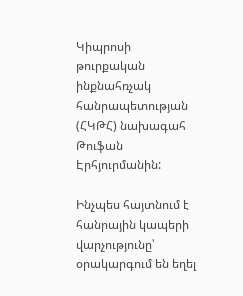Կիպրոսի թուրքական ինքնահռչակ հանրապետության (ՀԿԹՀ) նախագահ Թուֆան Էրհյուրմանին:

Ինչպես հայտնում է հանրային կապերի վարչությունը՝ օրակարգում են եղել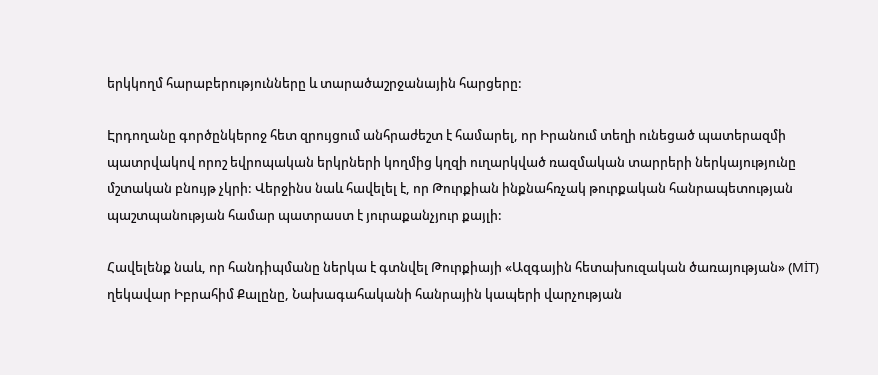երկկողմ հարաբերությունները և տարածաշրջանային հարցերը:

Էրդողանը գործընկերոջ հետ զրույցում անհրաժեշտ է համարել, որ Իրանում տեղի ունեցած պատերազմի պատրվակով որոշ եվրոպական երկրների կողմից կղզի ուղարկված ռազմական տարրերի ներկայությունը մշտական բնույթ չկրի: Վերջինս նաև հավելել է, որ Թուրքիան ինքնահռչակ թուրքական հանրապետության պաշտպանության համար պատրաստ է յուրաքանչյուր քայլի:

Հավելենք նաև, որ հանդիպմանը ներկա է գտնվել Թուրքիայի «Ազգային հետախուզական ծառայության» (MİT) ղեկավար Իբրահիմ Քալընը, Նախագահականի հանրային կապերի վարչության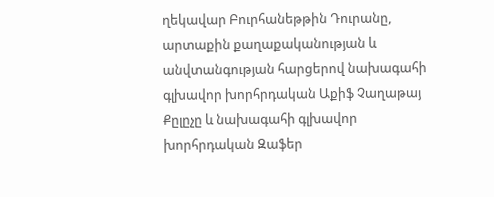ղեկավար Բուրհանեթթին Դուրանը, արտաքին քաղաքականության և անվտանգության հարցերով նախագահի գլխավոր խորհրդական Աքիֆ Չաղաթայ Քըլըչը և նախագահի գլխավոր խորհրդական Զաֆեր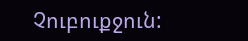Չուբուքջուն: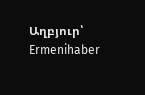Աղբյուր՝ Ermenihaber